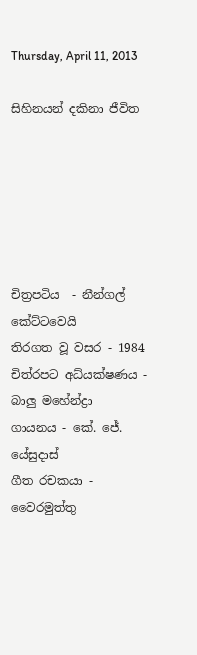Thursday, April 11, 2013

සිහිනයන් දකිනා ජීවිත






චිත්‍රපටිය  - නීන්ගල් කේට්ටවෙයි
තිරගත වූ වසර - 1984
චිත්රපට අධ්යක්ෂණය - බාලු මහේන්ද්‍රා
ගායනය - කේ. ජේ.  යේසුදාස්
ගීත රචකයා - වෛරමුත්තු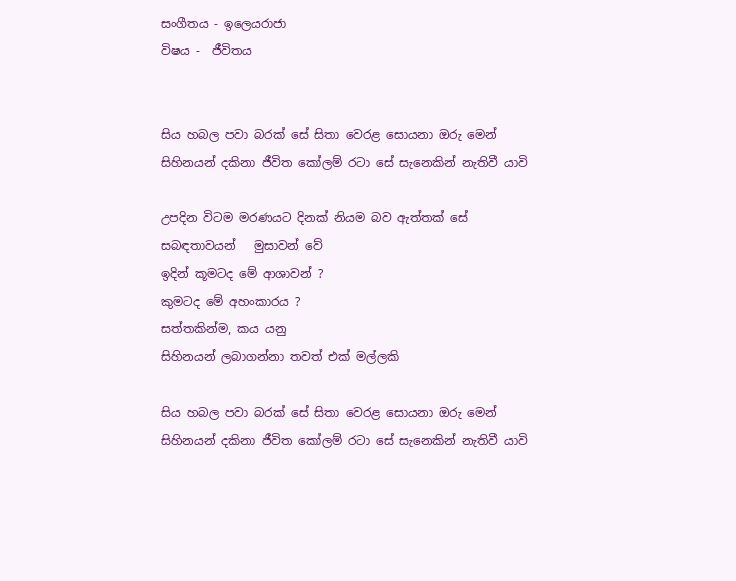සංගීතය - ඉලෙයරාජා
විෂය -  ජීවිතය


සිය හබල පවා බරක් සේ සිතා වෙරළ සොයනා ඔරු මෙන්
සිහිනයන් දකිනා ජීවිත කෝලම් රටා සේ සැනෙකින් නැතිවී යාවි

උපදින විටම මරණයට දිනක් නියම බව ඇත්තක් සේ
සබඳතාවයන්   මුසාවන් වේ
ඉදින් කූමටද මේ ආශාවන් ?
කුමටද මේ අහංකාරය ?
සත්තකින්ම, කය යනු
සිහිනයන් ලබාගන්නා තවත් එක් මල්ලකි

සිය හබල පවා බරක් සේ සිතා වෙරළ සොයනා ඔරු මෙන්
සිහිනයන් දකිනා ජීවිත කෝලම් රටා සේ සැනෙකින් නැතිවී යාවි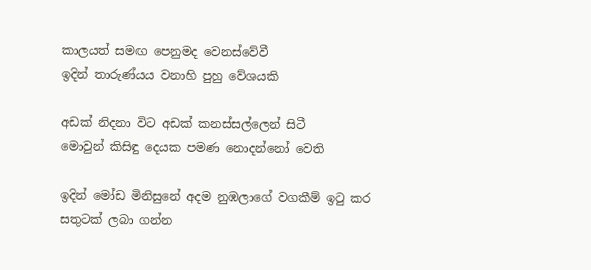කාලයත් සමඟ පෙනුමද වෙනස්වේවී
ඉදින් තාරුණ්යය වනාහි පුහු වේශයකි

අඩක් නිදනා විට අඩක් කනස්සල්ලෙන් සිටී
මොවුන් කිසිඳු දෙයක පමණ නොදන්නෝ වෙති

ඉදින් මෝඩ මිනිසුනේ අදම නුඹලාගේ වගකීම් ඉටු කර
සතුටක් ලබා ගන්න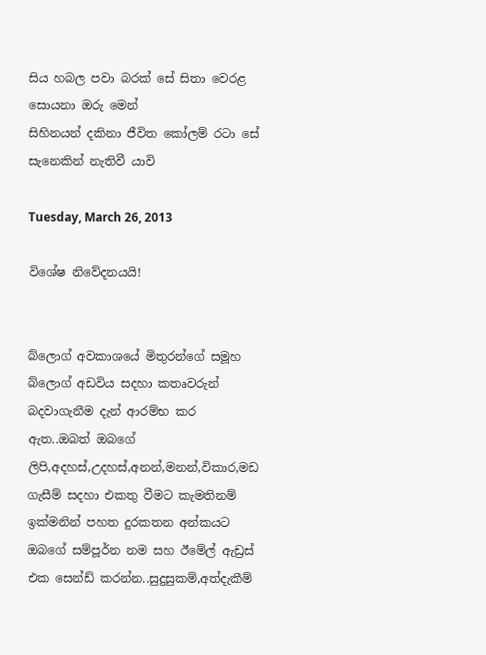සිය හබල පවා බරක් සේ සිතා වෙරළ සොයනා ඔරු මෙන්
සිහිනයන් දකිනා ජීවිත කෝලම් රටා සේ සැනෙකින් නැතිවී යාවි

Tuesday, March 26, 2013

විශේෂ නිවේදනයයි!


බ්ලොග් අවකාශයේ මිතුරන්ගේ සමූහ බ්ලොග් අඩවිය සදහා කතෘවරුන් බදවාගැනීම දැන් ආරම්භ කර ඇත..ඔබත් ඔබගේ ලිපි,අදහස්,උදහස්,අනන්,මනන්,විකාර,මඩ ගැසීම් සදහා එකතු වීමට කැමතිනම් ඉක්මනින් පහත දුරකතන අන්කයට ඔබගේ සම්පූර්න නම සහ ඊමේල් ඇඩ්‍රස් එක සෙන්ඩ් කරන්න..සුදුසුකම්,අත්දැකීම්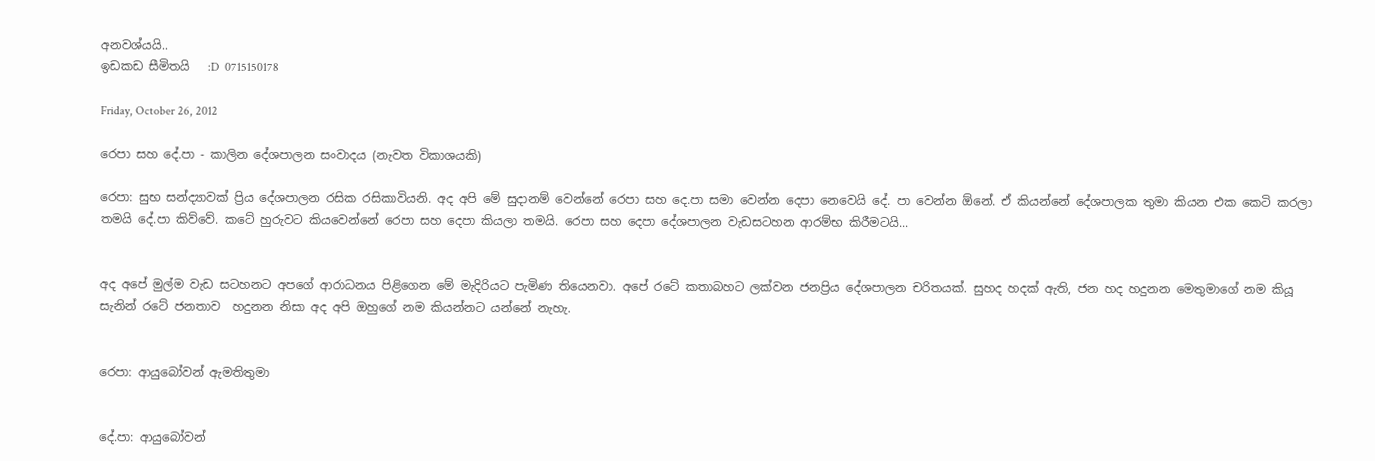අනවශ්යයි..
ඉඩකඩ සීමිතයි   :D  0715150178

Friday, October 26, 2012

රෙපා සහ දේ.පා - කාලින දේශපාලන සංවාදය (නැවත විකාශයකි)

රෙපා: සුභ සන්ද්‍යාවක් ප්‍රිය දේශපාලන රසික රසිකාවියනි. අද අපි මේ සුදානම් වෙන්නේ රෙපා සහ දෙ.පා සමා වෙන්න දෙපා නෙවෙයි දේ. පා වෙන්න ඕනේ. ඒ කියන්නේ දේශපාලක තුමා කියන එක කෙටි කරලා තමයි දේ.පා කිව්වේ. කටේ හුරුවට කියවෙන්නේ රෙපා සහ දෙපා කියලා තමයි. රෙපා සහ දෙපා දේශපාලන වැඩසටහන ආරම්භ කිරීමටයි...


අද අපේ මුල්ම වැඩ සටහනට අපගේ ආරාධනය පිළිගෙන මේ මැදිරියට පැමිණ තියෙනවා. අපේ රටේ කතාබහට ලක්වන ජනප්‍රිය දේශපාලන චරිතයක්. සුහද හදක් ඇති, ජන හද හදුනන මෙතුමාගේ නම කියූ සැනින් රටේ ජනතාව  හදුනන නිසා අද අපි ඔහුගේ නම කියන්නට යන්නේ නැහැ.


රෙපා: ආයුබෝවන් ඇමතිතුමා


දේ.පා: ආයුබෝවන්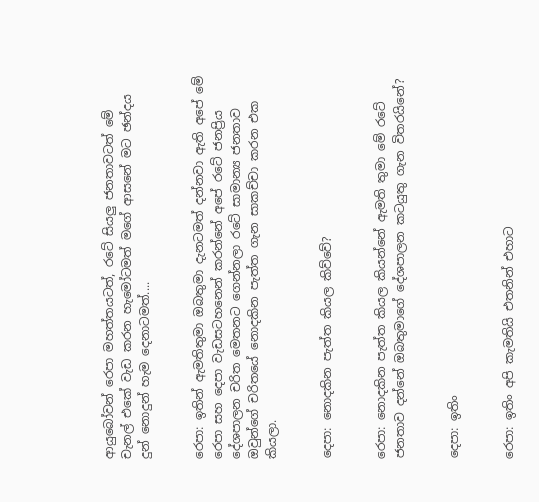ආයුබෝවන් රෙපා මහත්තයටත්, රටේ සියලු ජනතාවටත් මේ චැනල් එකේ වැඩ කරන හැමෝටමත් මගේ ආසනේ මට ඡන්දය දුන් නොදුන් හැම දෙනාටමත්....


රෙපා: ඉතින් ඇමතිතුමා ඔබතුමා දැනටමත් දන්නවා ඇති අපේ මේ රෙපා සහ දෙපා වැඩසටහනෙන් කරන්නේ අපේ රටේ ජනප්‍රිය දේශපාලන චරිත මෙතනට ගෙන්නලා රටේ සාමාන්‍ය ජනතාව ඔවුන්ගේ චරිතයේ නොදකින පැත්ත ගැන සාකච්චා කරන එක කියලා.


දෙපා: නොදකින පැත්ත කියල කිව්වේ?


රෙපා: නොදකින පැත්ත කියල කියන්නේ ඇමති තුමා මේ රටේ ජනතාව දන්නේ ඔබතුමාගේ දේශපාලන කටයුතු ගැන විතරයිනේ?


දෙපා: ඉතිං


රෙපා: ඉතිං අපි කැමතියි එතනින් එහාට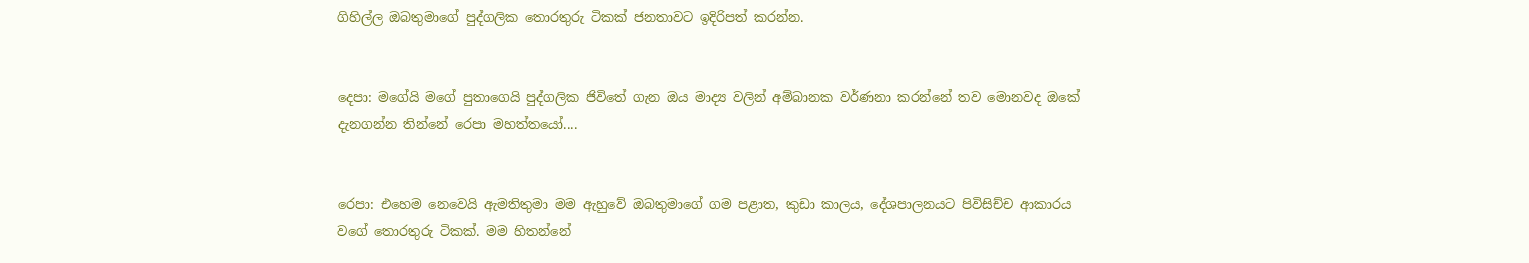ගිහිල්ල ඔබතුමාගේ පුද්ගලික තොරතුරු ටිකක් ජනතාවට ඉදිරිපත් කරන්න.


දෙපා: මගේයි මගේ පුතාගෙයි පුද්ගලික ජිවිතේ ගැන ඔය මාද්‍ය වලින් අම්බානක වර්ණනා කරන්නේ තව මොනවද ඔකේ දැනගන්න තින්නේ රෙපා මහත්තයෝ....


රෙපා: එහෙම නෙවෙයි ඇමතිතුමා මම ඇහුවේ ඔබතුමාගේ ගම පළාත, කුඩා කාලය, දේශපාලනයට පිවිසිච්ච ආකාරය වගේ තොරතුරු ටිකක්. මම හිතන්නේ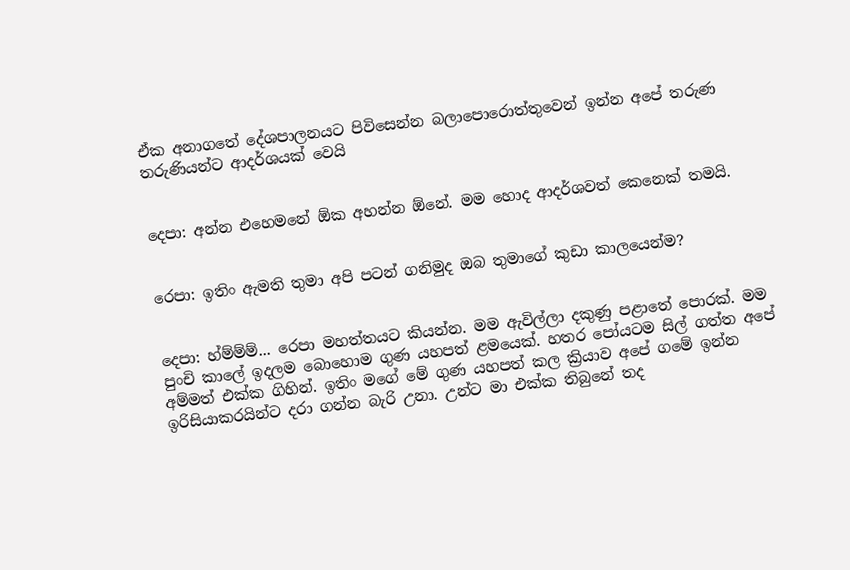ඒක අනාගතේ දේශපාලනයට පිවිසෙන්න බලාපොරොත්තුවෙන් ඉන්න අපේ තරුණ තරුණියන්ට ආදර්ශයක් වෙයි


දෙපා: අන්න එහෙමනේ ඕක අහන්න ඕනේ. මම හොද ආදර්ශවත් කෙනෙක් තමයි.


රෙපා: ඉතිං ඇමති තුමා අපි පටන් ගනිමුද ඔබ තුමාගේ කුඩා කාලයෙන්ම?


දෙපා: හ්ම්ම්ම්... රෙපා මහත්තයට කියන්න. මම ඇවිල්ලා දකුණු පළාතේ පොරක්. මම  පුංචි කාලේ ඉදලම බොහොම ගුණ යහපත් ළමයෙක්. හතර පෝයටම සිල් ගත්ත අපේ අම්මත් එක්ක ගිහින්. ඉතිං මගේ මේ ගුණ යහපත් කල ක්‍රියාව අපේ ගමේ ඉන්න ඉරිසියාකරයින්ට දරා ගන්න බැරි උනා. උන්ට මා එක්ක තිබුනේ තද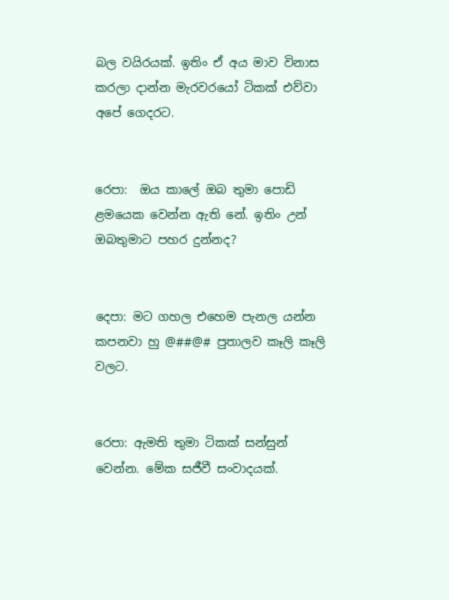බල වයිරයක්‌. ඉතිං ඒ අය මාව විනාස කරලා දාන්න මැරවරයෝ ටිකක් එව්වා අපේ ගෙදරට.


රෙපා:  ඔය කාලේ ඔබ තුමා පොඩි ළමයෙක වෙන්න ඇති නේ. ඉතිං උන් ඔබතුමාට පහර දුන්නද?


දෙපා: මට ගහල එහෙම පැනල යන්න කපනවා හු @##@# පුතාලව කෑලි කෑලි වලට.


රෙපා: ඇමති තුමා ටිකක් සන්සුන් වෙන්න. මේක සජීවී සංවාදයක්.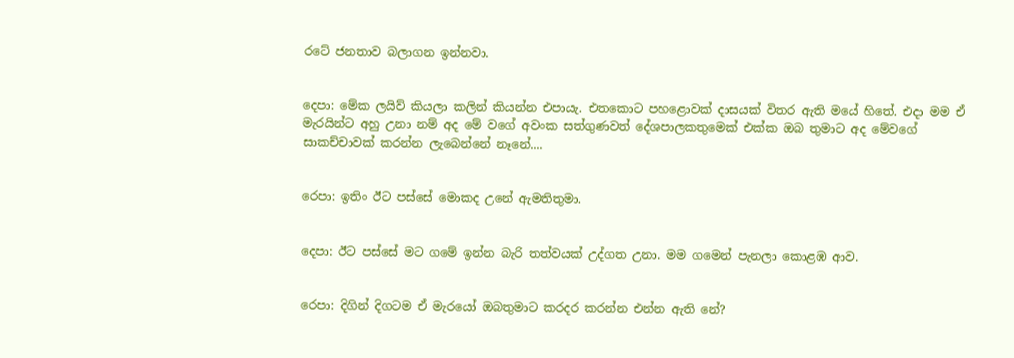රටේ ජනතාව බලාගන ඉන්නවා.


දෙපා: මේක ලයිව් කියලා කලින් කියන්න එපායැ. එතකොට පහළොවක් දාසයක්‌ විතර ඇති මයේ හිතේ. එදා මම ඒ මැරයින්ට අහු උනා නම් අද මේ වගේ අවංක සත්ගුණවත් දේශපාලකතුමෙක් එක්ක ඔබ තුමාට අද මේවගේ සාකච්චාවක් කරන්න ලැබෙන්නේ නෑනේ....


රෙපා: ඉතිං ඊට පස්සේ මොකද උනේ ඇමතිතුමා.


දෙපා: ඊට පස්සේ මට ගමේ ඉන්න බැරි තත්වයක් උද්ගත උනා. මම ගමෙන් පැනලා කොළඹ ආව.


රෙපා: දිගින් දිගටම ඒ මැරයෝ ඔබතුමාට කරදර කරන්න එන්න ඇති නේ?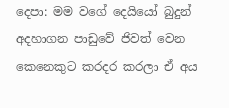දෙපා: මම වගේ දෙයියෝ බුදුන් අදහාගන පාඩුවේ ජිවත් වෙන කෙනෙකුට කරදර කරලා ඒ අය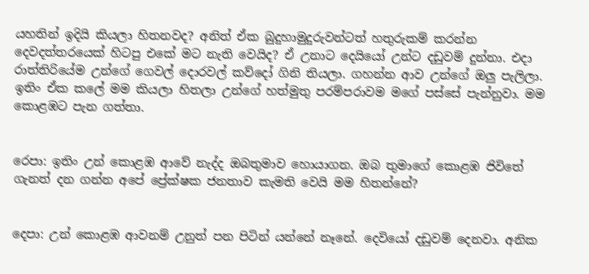යහතින් ඉදියි කියලා හිතනවද? අනිත් ඒක බුදුහාමුදුරුවන්ටත් හතුරුකම් කරන්න දෙවදත්තරයෙක් හිටපු එකේ මට නැති වෙයිද? ඒ උනාට දෙයියෝ උන්ට දඩුවම් දුන්නා. එදා රාත්තිරියේම උන්ගේ ගෙවල් දොරවල් කව්දෝ ගිනි තියලා. ගහන්න ආව උන්ගේ ඔලු පැලිලා. ඉතිං ඒක කලේ මම කියලා හිතලා උන්ගේ හත්මුතු පරම්පරාවම මගේ පස්සේ පැන්නුවා. මම කොළඹට පැන ගත්තා.


රෙපා: ඉතිං උන් කොළඹ ආවේ නැද්ද ඔබතුමාව හොයාගන. ඔබ තුමාගේ කොළඹ ජිවිතේ ගැනත් දන ගන්න අපේ ප්‍රේක්ෂක ජනතාව කැමති වෙයි මම හිතන්නේ?


දෙපා: උන් කොළඹ ආවනම් උනුත් පන පිටින් යන්නේ නෑනේ. දෙවියෝ දඩුවම් දෙනවා. අනික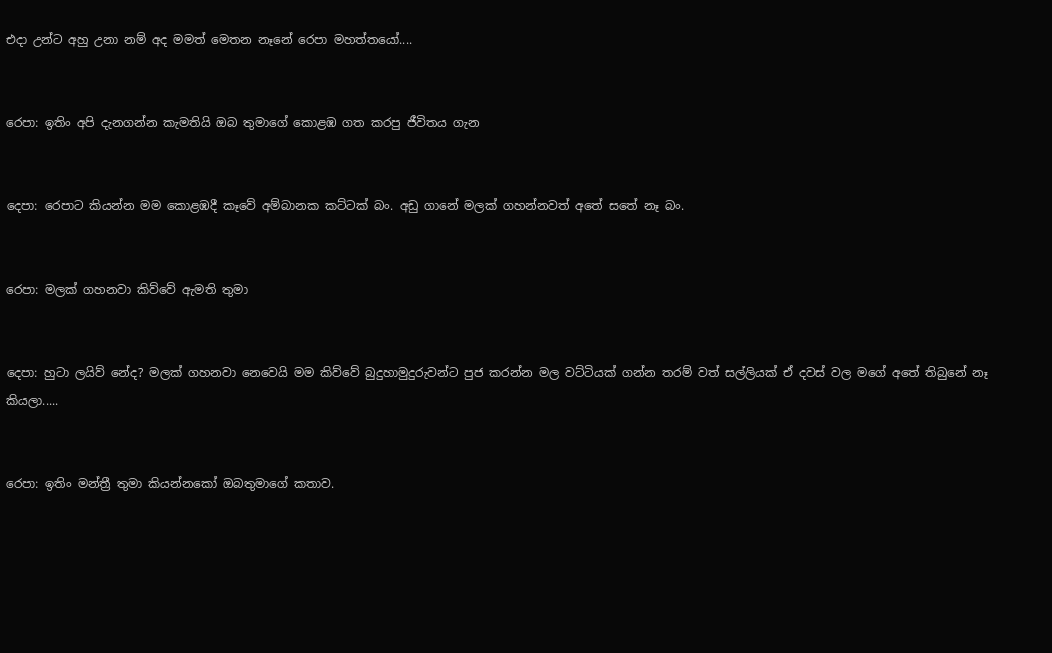එදා උන්ට අහු උනා නම් අද මමත් මෙතන නෑනේ රෙපා මහත්තයෝ....


රෙපා: ඉතිං අපි දැනගන්න කැමතියි ඔබ තුමාගේ කොළඹ ගත කරපු ජීවිතය ගැන


දෙපා: රෙපාට කියන්න මම කොළඹදී කෑවේ අම්බානක කට්ටක් බං. අඩු ගානේ මලක් ගහන්නවත් අතේ සතේ නෑ බං.


රෙපා: මලක් ගහනවා කිව්වේ ඇමති තුමා


දෙපා: හුටා ලයිව් නේද? මලක් ගහනවා නෙවෙයි මම කිව්වේ බුදුහාමුදුරුවන්ට පුජ කරන්න මල වට්ටියක් ගන්න තරම් වත් සල්ලියක් ඒ දවස් වල මගේ අතේ තිබුනේ නෑ කියලා.....


රෙපා: ඉතිං මන්ත්‍රී තුමා කියන්නකෝ ඔබතුමාගේ කතාව.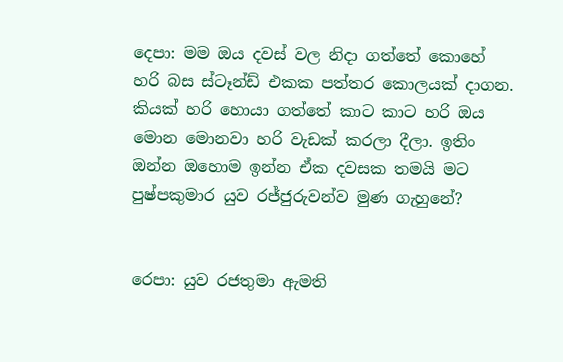දෙපා: මම ඔය දවස් වල නිදා ගත්තේ කොහේ හරි බස ස්ටෑන්ඩ් එකක පත්තර කොලයක් දාගන. කියක් හරි හොයා ගත්තේ කාට කාට හරි ඔය මොන මොනවා හරි වැඩක් කරලා දීලා. ඉතිං ඔන්න ඔහොම ඉන්න ඒක දවසක තමයි මට පුෂ්පකුමාර යුව රජ්ජුරුවන්ව මුණ ගැහුනේ?


රෙපා: යුව රජතුමා ඇමති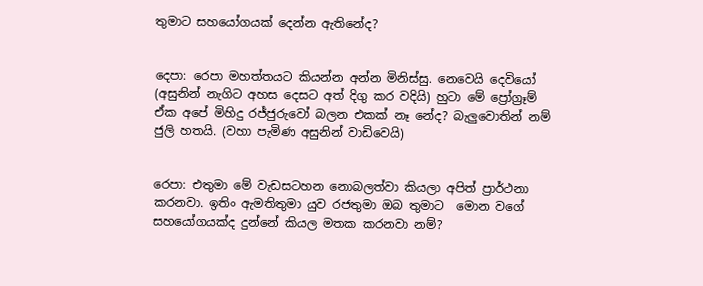තුමාට සහයෝගයක් දෙන්න ඇතිනේද?


දෙපා: රෙපා මහත්තයට කියන්න අන්න මිනිස්සු. නෙවෙයි දෙවියෝ (අසුනින් නැගිට අහස දෙසට අත් දිගු කර වදියි) හුටා මේ ප්‍රෝග්‍රෑම් ඒක අපේ මිහිදු රජ්ජුරුවෝ බලන එකක් නෑ නේද? බැලුවොතින් නම් ජුලි හතයි. (වහා පැමිණ අසුනින් වාඩිවෙයි)


රෙපා: එතුමා මේ වැඩසටහන නොබලත්වා කියලා අපිත් ප්‍රාර්ථනා කරනවා. ඉතිං ඇමතිතුමා යුව රජතුමා ඔබ තුමාට  මොන වගේ සහයෝගයක්ද දුන්නේ කියල මතක කරනවා නම්?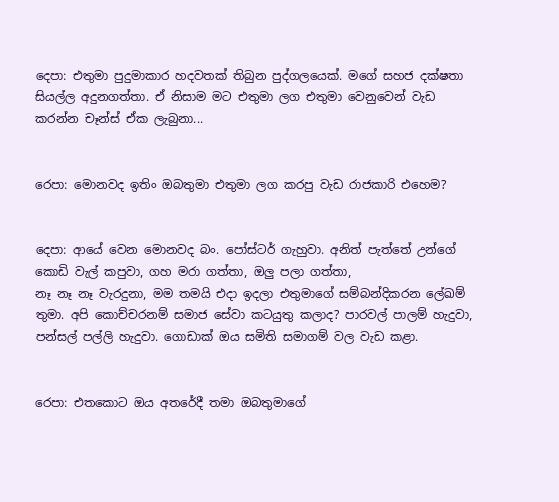දෙපා: එතුමා පුදුමාකාර හදවතක් තිබුන පුද්ගලයෙක්. මගේ සහජ දක්ෂතා සියල්ල අදුනගත්තා. ඒ නිසාම මට එතුමා ලග එතුමා වෙනුවෙන් වැඩ කරන්න චෑන්ස් ඒක ලැබුනා...


රෙපා: මොනවද ඉතිං ඔබතුමා එතුමා ලග කරපු වැඩ රාජකාරි එහෙම?


දෙපා: ආයේ වෙන මොනවද බං. පෝස්ටර් ගැහුවා. අනිත් පැත්තේ උන්ගේ කොඩි වැල් කපුවා, ගහ මරා ගත්තා, ඔලු පලා ගත්තා,
නෑ නෑ නෑ වැරදුනා, මම තමයි එදා ඉදලා එතුමාගේ සම්බන්දිකරන ලේඛම් තුමා. අපි කොච්චරනම් සමාජ සේවා කටයුතු කලාද? පාරවල් පාලම් හැදුවා, පන්සල් පල්ලි හැදුවා. ගොඩාක් ඔය සමිති සමාගම් වල වැඩ කළා.


රෙපා: එතකොට ඔය අතරේදී තමා ඔබතුමාගේ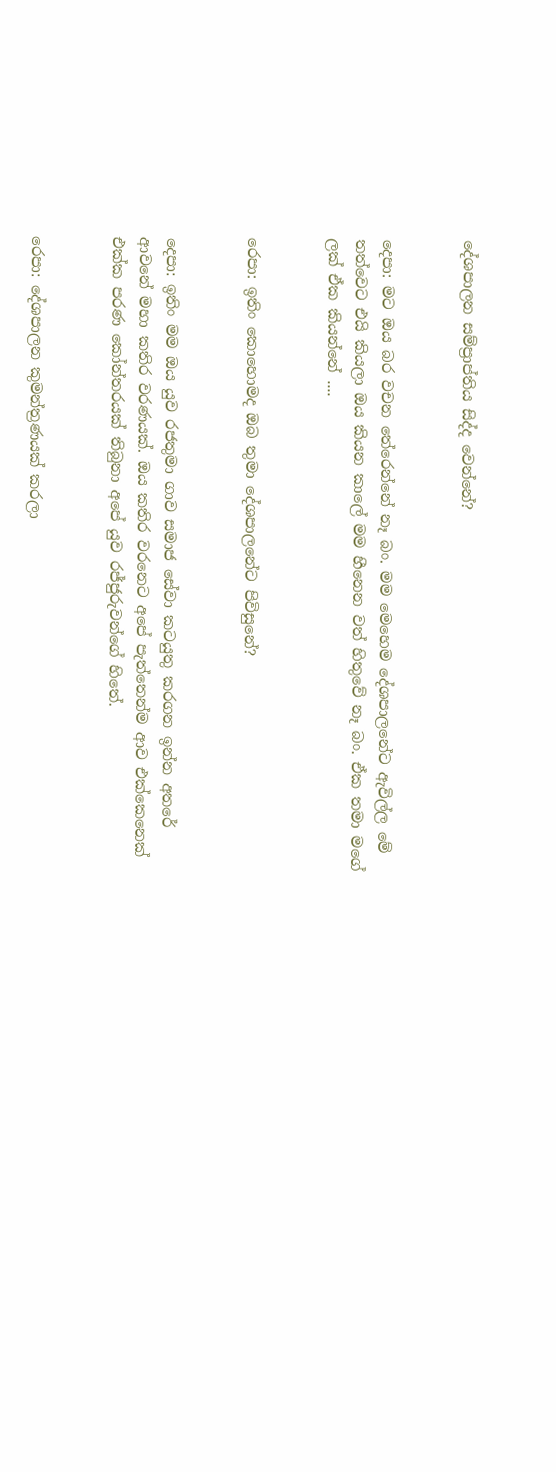දේශපාලන සම්ප්‍රාප්තිය සිද්ද වෙන්නේ?


දෙපා: මට ඔය බර වචන තේරෙන්නේ නෑ බං. මම මෙහෙම දේශපාලනේට ඇවිල්ල මේ තත්වෙට එයි කියලා ඔය කියන කාලේ මම හීනෙන වත් හිතුවේ නෑ බං. ඒක තමා මගේ ලක් ඒක කියන්නේ ....


රෙපා: ඉතිං කොහොමද ඔබ තුමා දේශපාලනේට පිවිසුනේ?


දෙපා: ඉතිං මම ඔය යුව රජතුමා ගාව සමාජ සේවා කටයුතු කරගන ඉන්න අතරේ ආවනේ මහා කතිර වරණයක්. ඔය කතිර වරනෙට අපේ පැත්තෙන්ම ආව එක්කෙනෙක් එක්ක පරණ කෝන්තරයක් තිබුනා අපේ යුව රජ්ජුරුවන්ගේ හිතේ.


රෙපා: දේශපාලන කුමන්ත්‍රණයක් කරලා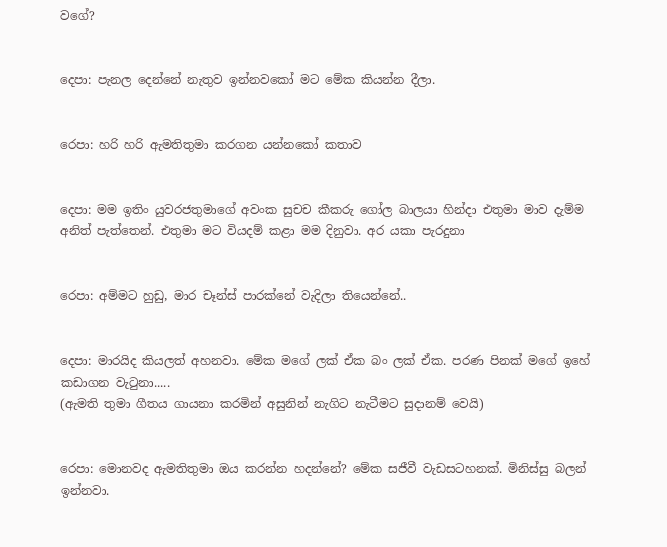වගේ?


දෙපා: පැනල දෙන්නේ නැතුව ඉන්නවකෝ මට මේක කියන්න දීලා.


රෙපා: හරි හරි ඇමතිතුමා කරගන යන්නකෝ කතාව


දෙපා: මම ඉතිං යුවරජතුමාගේ අවංක සුචච කීකරු ගෝල බාලයා හින්දා එතුමා මාව දැම්ම අනිත් පැත්තෙන්. එතුමා මට වියදම් කළා මම දිනුවා. අර යකා පැරදුනා


රෙපා: අම්මට හුඩු, මාර චෑන්ස් පාරක්නේ වැදිලා තියෙන්නේ..


දෙපා: මාරයිද කියලත් අහනවා. මේක මගේ ලක් ඒක බං ලක් ඒක. පරණ පිනක් මගේ ඉහේ කඩාගන වැටුනා.....
(ඇමති තුමා ගීතය ගායනා කරමින් අසුනින් නැගිට නැටීමට සුදානම් වෙයි)


රෙපා: මොනවද ඇමතිතුමා ඔය කරන්න හදන්නේ? මේක සජීවී වැඩසටහනක්. මිනිස්සු බලන් ඉන්නවා.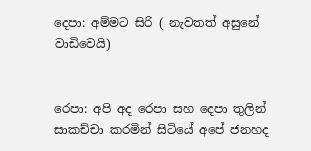දෙපා: අම්මට සිරි ( නැවතත් අසුනේ වාඩිවෙයි)


රෙපා: අපි අද රෙපා සහ දෙපා තුලින් සාකච්චා කරමින් සිටියේ අපේ ජනහද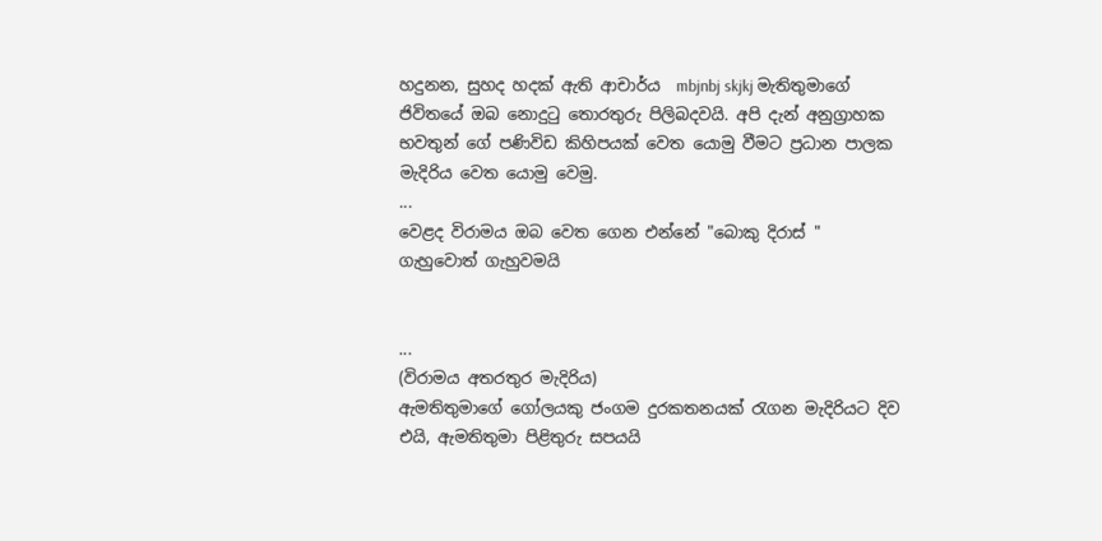හදුනන, සුහද හදක් ඇති ආචාර්ය  mbjnbj skjkj මැතිතුමාගේ ජිවිතයේ ඔබ නොදුටු තොරතුරු පිලිබදවයි. අපි දැන් අනුග්‍රාහක භවතුන් ගේ පණිවිඩ කිහිපයක් වෙත යොමු වීමට ප්‍රධාන පාලක මැදිරිය වෙත යොමු වෙමු.
...
වෙළද විරාමය ඔබ වෙත ගෙන එන්නේ "බොකු දිරාස් " ගැහුවොත් ගැහුවමයි


...
(විරාමය අතරතුර මැදිරිය)
ඇමතිතුමාගේ ගෝලයකු ජංගම දුරකතනයක් රැගන මැදිරියට දිව එයි, ඇමතිතුමා පිළිතුරු සපයයි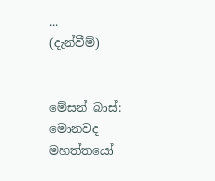...
(දැන්වීම්)


මේසන් බාස්: මොනවද මහත්තයෝ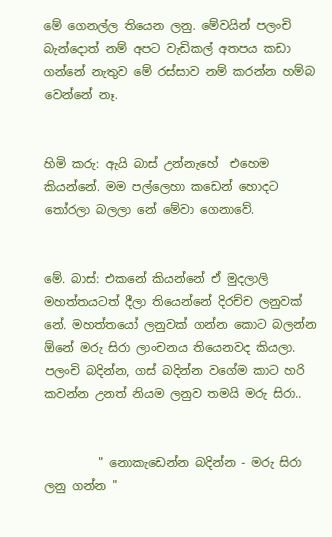මේ ගෙනල්ල තියෙන ලනු. මේවයින් පලංචි බැන්දොත් නම් අපට වැඩිකල් අතපය කඩා ගන්නේ නැතුව මේ රස්සාව නම් කරන්න හම්බ වෙන්නේ නෑ.


හිමි කරු: ඇයි බාස් උන්නැහේ  එහෙම කියන්නේ. මම පල්ලෙහා කඩෙන් හොදට තෝරලා බලලා නේ මේවා ගෙනාවේ.


මේ. බාස්: එකනේ කියන්නේ ඒ මුදලාලි මහත්තයටත් දීලා තියෙන්නේ දිරච්ච ලනුවක් නේ. මහත්තයෝ ලනුවක් ගන්න කොට බලන්න ඕනේ මරු සිරා ලාංචනය තියෙනවද කියලා. පලංචි බදින්න, ගස් බදින්න වගේම කාට හරි කවන්න උනත් නියම ලනුව තමයි මරු සිරා..


         " නොකැඩෙන්න බදින්න - මරු සිරා ලනු ගන්න "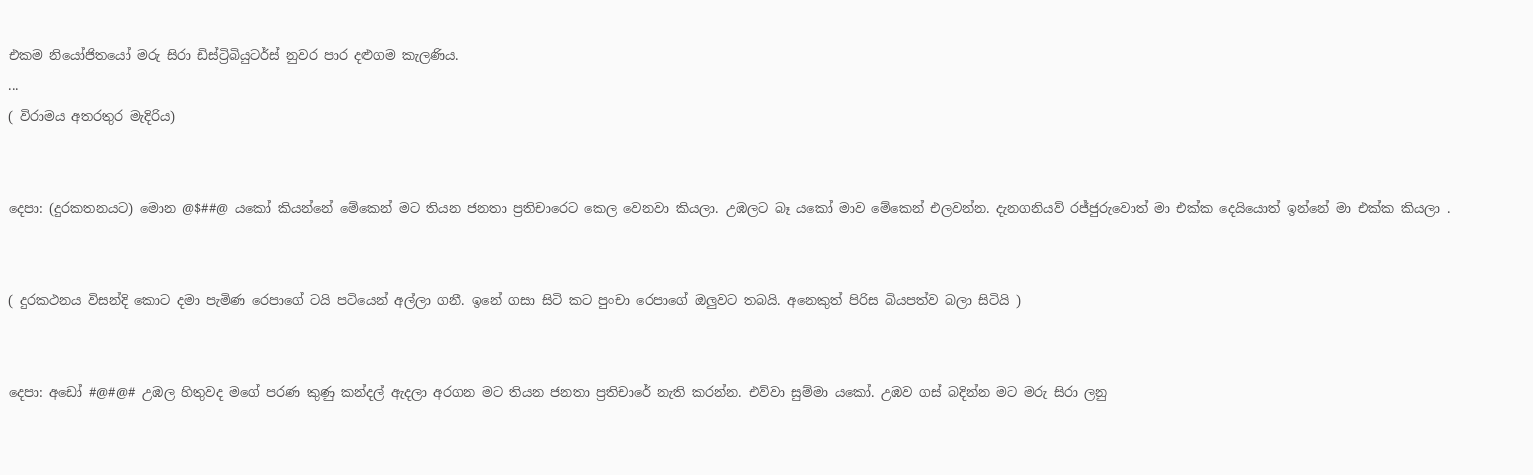එකම නියෝජිතයෝ මරු සිරා ඩිස්ට්‍රිබියුටර්ස් නුවර පාර දළුගම කැලණිය.
...
( විරාමය අතරතුර මැදිරිය)


දෙපා: (දුරකතනයට) මොන @$##@ යකෝ කියන්නේ මේකෙන් මට තියන ජනතා ප්‍රතිචාරෙට කෙල වෙනවා කියලා. උඹලට බෑ යකෝ මාව මේකෙන් එලවන්න. දැනගනියව් රජ්ජුරුවොත් මා එක්ක දෙයියොත් ඉන්නේ මා එක්ක කියලා .


( දුරකථනය විසන්දි කොට දමා පැමිණ රෙපාගේ ටයි පටියෙන් අල්ලා ගනී. ඉනේ ගසා සිටි කට පුංචා රෙපාගේ ඔලුවට තබයි. අනෙකුත් පිරිස බියපත්ව බලා සිටියි )


දෙපා: අඩෝ #@#@# උඹල හිතුවද මගේ පරණ කුණු කන්දල් ඇදලා අරගන මට තියන ජනතා ප්‍රතිචාරේ නැති කරන්න. එව්වා සුම්මා යකෝ. උඹව ගස් බදින්න මට මරු සිරා ලනු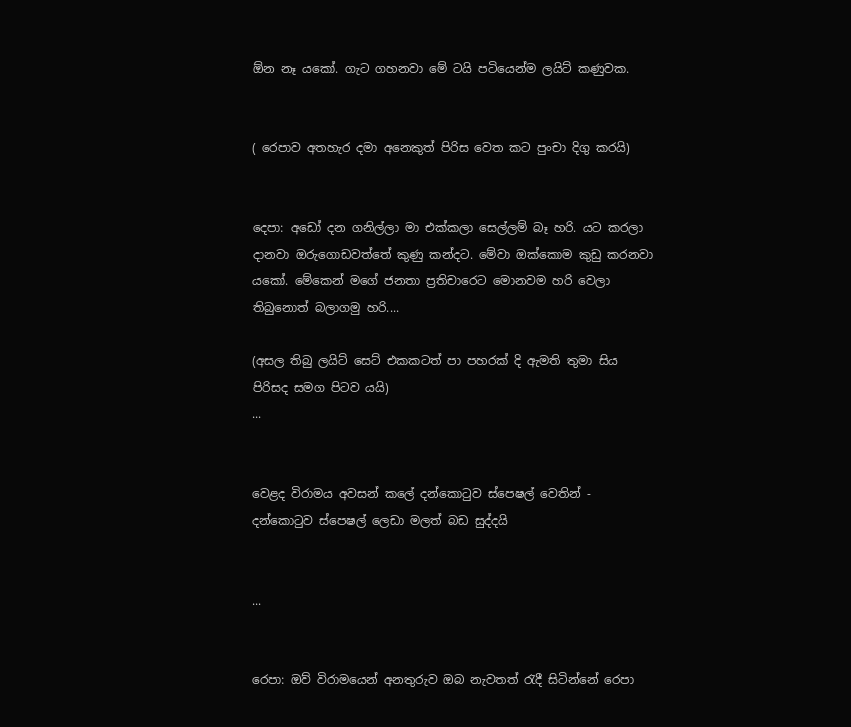ඕන නෑ යකෝ. ගැට ගහනවා මේ ටයි පටියෙන්ම ලයිට් කණුවක.


( රෙපාව අතහැර දමා අනෙකුත් පිරිස වෙත කට පුංචා දිගු කරයි)


දෙපා: අඩෝ දන ගනිල්ලා මා එක්කලා සෙල්ලම් බෑ හරි. යට කරලා දානවා ඔරුගොඩවත්තේ කුණු කන්දට. මේවා ඔක්කොම කුඩු කරනවා යකෝ. මේකෙන් මගේ ජනතා ප්‍රතිචාරෙට මොනවම හරි වෙලා තිබුනොත් බලාගමු හරි....

(අසල තිබු ලයිට් සෙට් එකකටත් පා පහරක් දි ඇමති තුමා සිය පිරිසද සමග පිටව යයි)
...


වෙළද විරාමය අවසන් කලේ දන්කොටුව ස්පෙෂල් වෙතින් - දන්කොටුව ස්පෙෂල් ලෙඩා මලත් බඩ සුද්දයි


...


රෙපා: ඔව් විරාමයෙන් අනතුරුව ඔබ නැවතත් රැදී සිටින්නේ රෙපා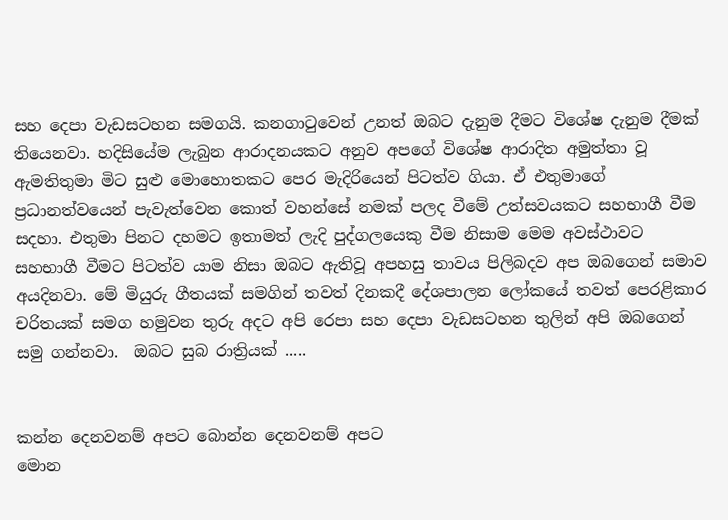සහ දෙපා වැඩසටහන සමගයි. කනගාටුවෙන් උනත් ඔබට දැනුම දීමට විශේෂ දැනුම දීමක් තියෙනවා. හදිසියේම ලැබුන ආරාදනයකට අනුව අපගේ විශේෂ ආරාදිත අමුත්තා වූ ඇමතිතුමා මිට සුළු මොහොතකට පෙර මැදිරියෙන් පිටත්ව ගියා. ඒ එතුමාගේ ප්‍රධානත්වයෙන් පැවැත්වෙන කොත් වහන්සේ නමක් පලද වීමේ උත්සවයකට සහභාගී වීම සදහා. එතුමා පිනට දහමට ඉතාමත් ලැදි පුද්ගලයෙකු වීම නිසාම මෙම අවස්ථාවට සහභාගී වීමට පිටත්ව යාම නිසා ඔබට ඇතිවූ අපහසු තාවය පිලිබදව අප ඔබගෙන් සමාව අයදිනවා. මේ මියුරු ගීතයක් සමගින් තවත් දිනකදී දේශපාලන ලෝකයේ තවත් පෙරළිකාර චරිතයක් සමග හමුවන තුරු අදට අපි රෙපා සහ දෙපා වැඩසටහන තුලින් අපි ඔබගෙන් සමු ගන්නවා.  ඔබට සුබ රාත්‍රියක් .....


කන්න දෙනවනම් අපට බොන්න දෙනවනම් අපට
මොන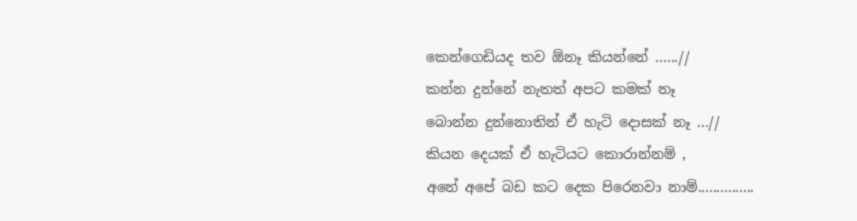කෙන්ගෙඩියද තව ඕනෑ කියන්නේ ......//
කන්න දුන්නේ නැතත් අපට කමක් නෑ
බොන්න දුන්නොතින් ඒ හැටි දොසක් නෑ ...//
කියන දෙයක් ඒ හැටියට කොරාන්නම් ,
අනේ අපේ බඩ කට දෙක පිරෙනවා නාම්...............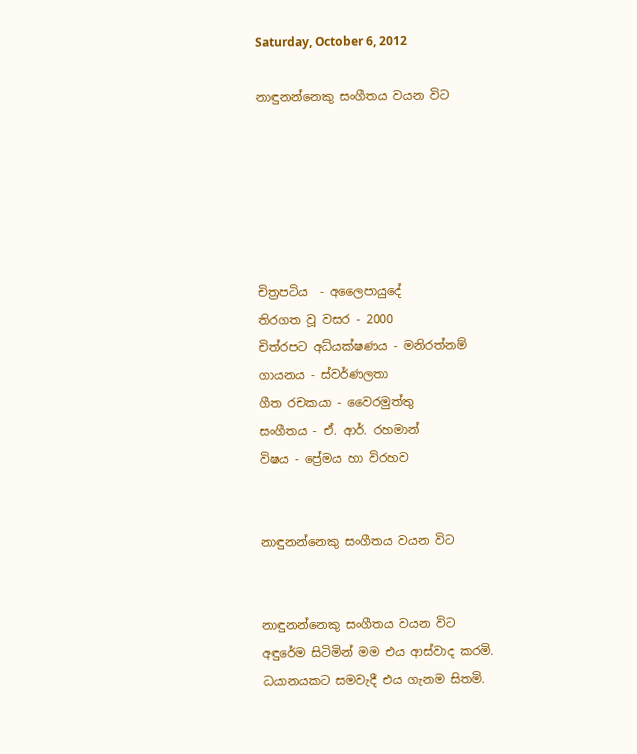Saturday, October 6, 2012

නාඳුනන්නෙකු සංගීතය වයන විට






චිත්‍රපටිය  - අලෛපායුදේ
තිරගත වූ වසර - 2000
චිත්රපට අධ්යක්ෂණය - මනිරත්නම්
ගායනය - ස්වර්ණලතා
ගීත රචකයා - වෛරමුත්තු
සංගීතය - ඒ. ආර්. රහමාන්
විෂය - ප්‍රේමය හා විරහව


නාඳුනන්නෙකු සංගීතය වයන විට


නාඳුනන්නෙකු සංගීතය වයන විට
අඳුරේම සිටිමින් මම එය ආස්වාද කරමි.
ධයානයකට සමවැදී එය ගැනම සිතමි.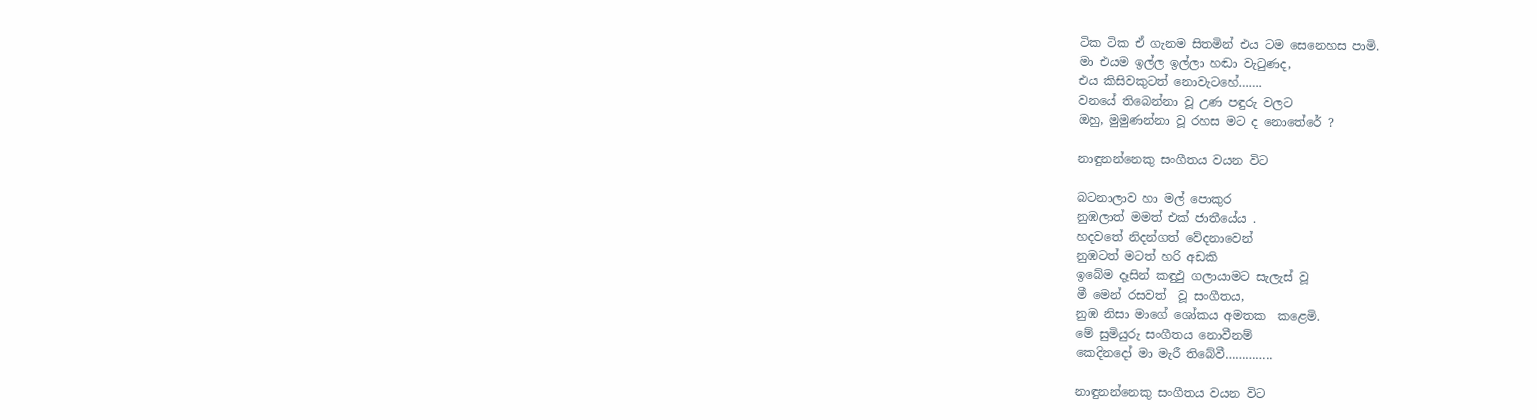ටික ටික ඒ ගැනම සිතමින් එය ටම සෙනෙහස පාමි.
මා එයම ඉල්ල ඉල්ලා හඬා වැටුණද,
එය කිසිවකුටත් නොවැටහේ…….
වනයේ තිබෙන්නා වූ උණ පඳුරු වලට
ඔහු, මුමුණන්නා වූ රහස මට ද නොතේරේ ?

නාඳුනන්නෙකු සංගීතය වයන විට

බටනාලාව හා මල් පොකුර
නුඹලාත් මමත් එක් ජාතීයේය .
හදවතේ නිදන්ගත් වේදනාවෙන්
නුඹටත් මටත් හරි අඩකි
ඉබේම දෑසින් කඳුඵු ගලායාමට සැලැස් වූ
මී මෙන් රසවත්  වූ සංගීතය,
නුඹ නිසා මාගේ ශෝකය අමතක  කළෙමි.
මේ සුමියුරු සංගීතය නොවීනම්
කෙදිනදෝ මා මැරී තිබේවී…………..

නාඳුනන්නෙකු සංගීතය වයන විට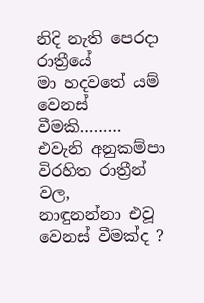නිදි නැති පෙරදා රාත්‍රීයේ
මා හදවතේ යම් වෙනස් වීමකි………
එවැනි අනුකම්පා විරහිත රාත්‍රීන් වල,
නාඳුනන්නා එවූ වෙනස් වීමක්ද ?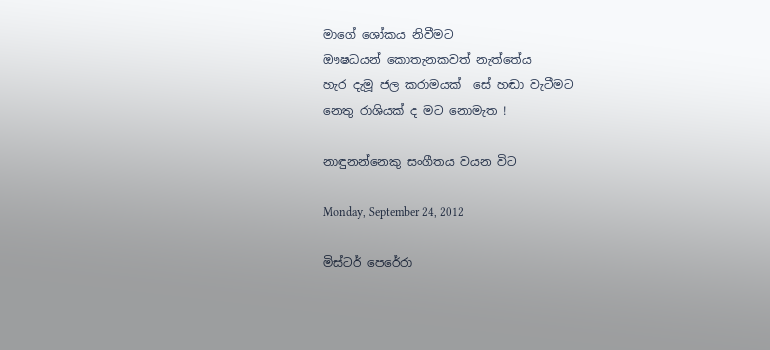මාගේ ශෝකය නිවීමට
ඖෂධයන් කොතැනකවත් නැත්තේය
හැර දැමූ ජල කරාමයක්  සේ හඬා වැටීමට
නෙතු රාශියක් ද මට නොමැත !

නාඳුනන්නෙකු සංගීතය වයන විට

Monday, September 24, 2012

මිස්ටර් පෙරේරා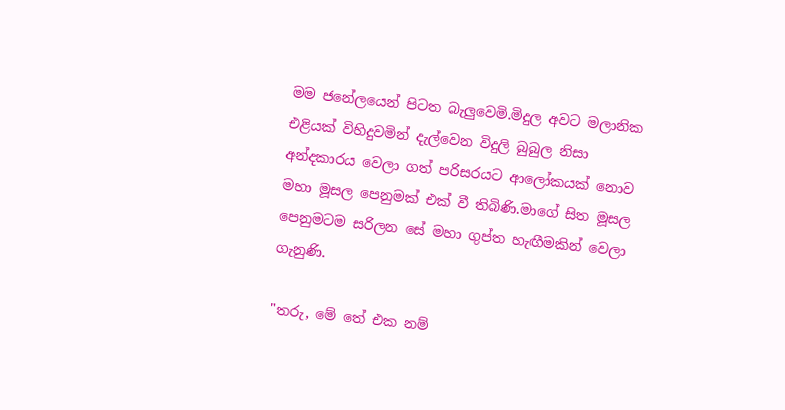මම ජනේලයෙන් පිටත බැලුවෙමි.මිදුල අවට මලානික එළියක් විහිදුවමින් දැල්වෙන විදුලි බුබුල නිසා අන්දකාරය වෙලා ගත් පරිසරයට ආලෝකයක් නොව මහා මූසල පෙනුමක් එක් වී තිබිණි.මාගේ සිත මූසල පෙනුමටම සරිලන සේ මහා ගුප්ත හැඟීමකින් වෙලා ගැනුණි.

"තරු, මේ තේ එක නම්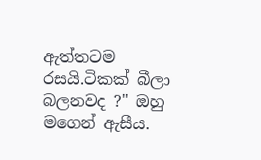ඇත්තටම රසයි.ටිකක් බීලා බලනවද ?" ඔහු මගෙන් ඇසීය.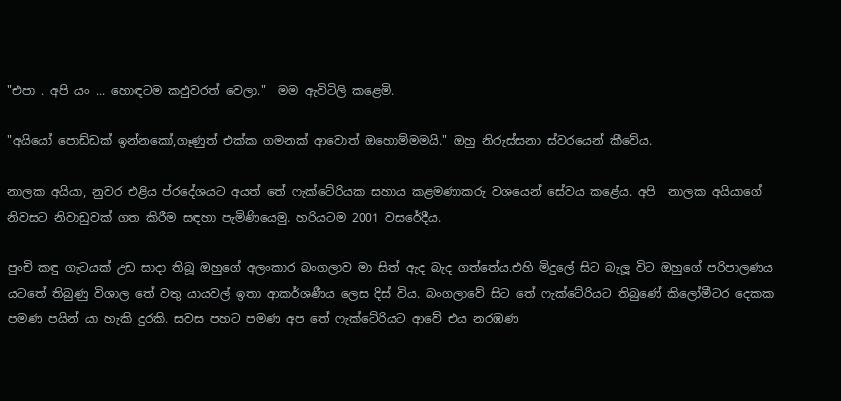"එපා . අපි යං ... හොඳටම කඵුවරත් වෙලා."  මම ඇවිටිලි කළෙමි.

"අයියෝ පොඩ්ඩක් ඉන්නකෝ,ගෑණුත් එක්ක ගමනක් ආවොත් ඔහොම්මමයි." ඔහු නිරුස්සනා ස්වරයෙන් කීවේය.

නාලක අයියා, නුවර එළිය ප්රදේශයට අයත් තේ ෆැක්ටේරියක සහාය කළමණාකරු වශයෙන් සේවය කළේය. අපි  නාලක අයියාගේ  නිවසට නිවාඩුවක් ගත කිරීම සඳහා පැමිණියෙමු. හරියටම 2001 වසරේදීය.

පුංචි කඳු ගැටයක් උඩ සාදා තිබූ ඔහුගේ අලංකාර බංගලාව මා සිත් ඇද බැද ගත්තේය.එහි මිදුලේ සිට බැලූ විට ඔහුගේ පරිපාලණය යටතේ තිබුණු විශාල තේ වතු යායවල් ඉතා ආකර්ශණීය ලෙස දිස් විය. බංගලාවේ සිට තේ ෆැක්ටේරියට තිබුණේ කිලෝමීටර දෙකක පමණ පයින් යා හැකි දුරකි. සවස පහට පමණ අප තේ ෆැක්ටේරියට ආවේ එය නරඹණ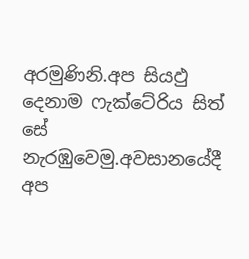අරමුණිනි.අප සියඵු දෙනාම ෆැක්ටේරිය සිත් සේ නැරඹුවෙමු.අවසානයේදී අප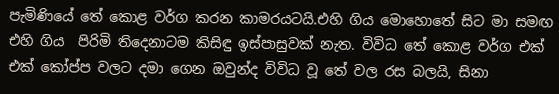පැමිණියේ තේ කොළ වර්ග කරන කාමරයටයි.එහි ගිය මොහොතේ සිට මා සමඟ එහි ගිය  පිරිමි තිදෙනාටම කිසිඳු ඉස්පාසුවක් නැත. විවිධ තේ කොළ වර්ග එක් එක් කෝප්ප වලට දමා ගෙන ඔවුන්ද විවිධ වූ තේ වල රස බලයි, සිනා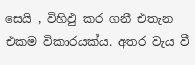සෙයි , විහිඵු කර ගනී එතැන එකම විකාරයක්ය. අතර වැය වී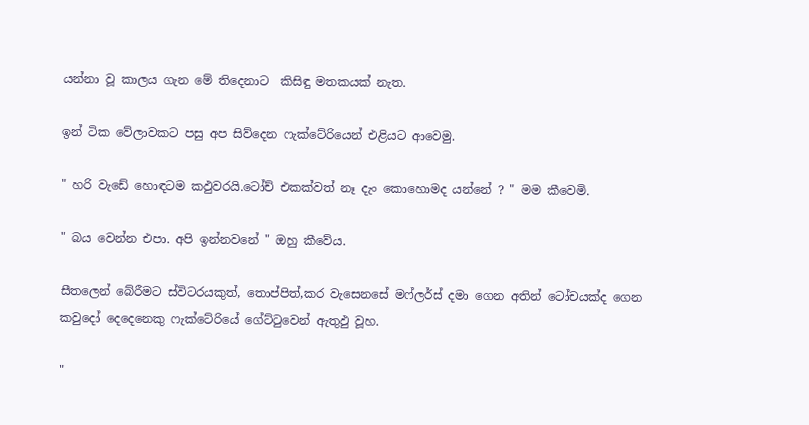යන්නා වූ කාලය ගැන මේ තිදෙනාට  කිසිඳු මතකයක් නැත.

ඉන් ටික වේලාවකට පසු අප සිව්දෙන ෆැක්ටේරියෙන් එළියට ආවෙමු.

" හරි වැඩේ හොඳටම කඵුවරයි.ටෝච් එකක්වත් නෑ දැං කොහොමද යන්නේ ? " මම කීවෙමි.

" බය වෙන්න එපා. අපි ඉන්නවනේ " ඔහු කීවේය.

සීතලෙන් බේරීමට ස්විටරයකුත්, තොප්පිත්,කර වැසෙනසේ මෆ්ලර්ස් දමා ගෙන අතින් ටෝචයක්ද ගෙන කවුදෝ දෙදෙනෙකු ෆැක්ටේරියේ ගේට්ටුවෙන් ඇතුඵු වූහ.

"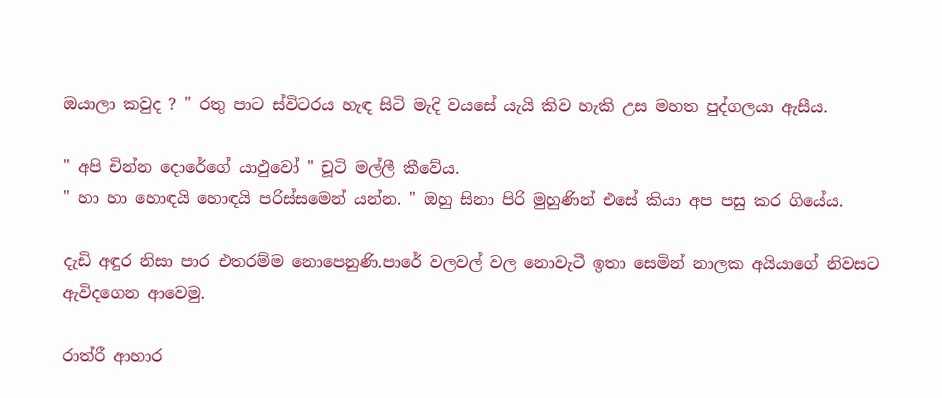ඔයාලා කවුද ? " රතු පාට ස්විටරය හැඳ සිටි මැදි වයසේ යැයි කිව හැකි උස මහත පුද්ගලයා ඇසීය.

" අපි චින්න දොරේගේ යාඵුවෝ " චූටි මල්ලී කීවේය.
" හා හා හොඳයි හොඳයි පරිස්සමෙන් යන්න. " ඔහු සිනා පිරි මුහුණින් එසේ කියා අප පසු කර ගියේය.

දැඩි අඳුර නිසා පාර එතරම්ම නොපෙනුණි.පාරේ වලවල් වල නොවැටී ඉතා සෙමින් නාලක අයියාගේ නිවසට ඇවිදගෙන ආවෙමු.

රාත්රී ආහාර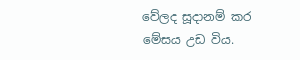වේලද සූදානම් කර මේසය උඩ විය.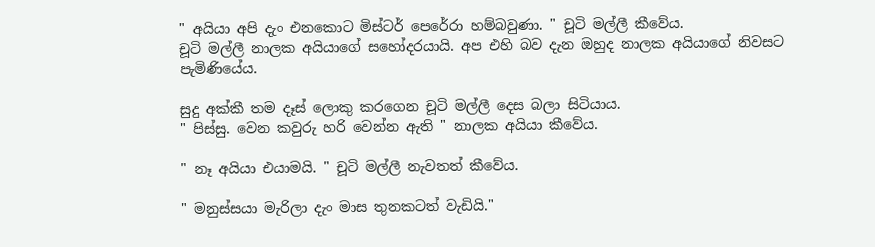" අයියා අපි දැං එනකොට මිස්ටර් පෙරේරා හම්බවුණා. " චූටි මල්ලී කීවේය.
චූටි මල්ලී නාලක අයියාගේ සහෝදරයායි. අප එහි බව දැන ඔහුද නාලක අයියාගේ නිවසට පැමිණියේය.

සුදු අක්කී තම දෑස් ලොකු කරගෙන චූටි මල්ලී දෙස බලා සිටියාය.
" පිස්සු. වෙන කවුරු හරි වෙන්න ඇති " නාලක අයියා කීවේය.

" නෑ අයියා එයාමයි. " චූටි මල්ලී නැවතත් කීවේය.

" මනුස්සයා මැරිලා දැං මාස තුනකටත් වැඩියි."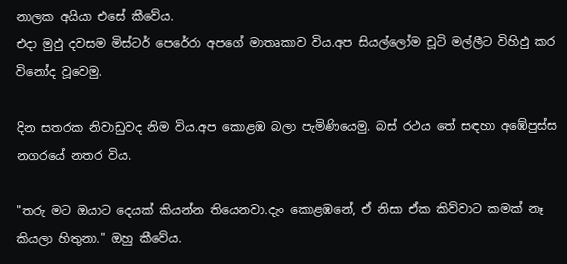නාලක අයියා එසේ කීවේය.
එදා මුඵු දවසම මිස්ටර් පෙරේරා අපගේ මාතෘකාව විය.අප සියල්ලෝම චූටි මල්ලීට විහිඵු කර විනෝද වූවෙමු.

දින සතරක නිවාඩුවද නිම විය.අප කොළඹ බලා පැමිණියෙමු. බස් රථය තේ සඳහා අඹේපුස්ස නගරයේ නතර විය.

"තරු මට ඔයාට දෙයක් කියන්න තියෙනවා.දැං කොළඹනේ, ඒ නිසා ඒක කිව්වාට කමක් නෑ කියලා හිතුනා." ඔහු කීවේය.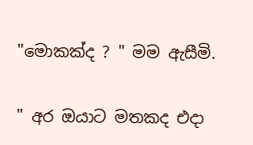"මොකක්ද ? " මම ඇසීමි.

" අර ඔයාට මතකද එදා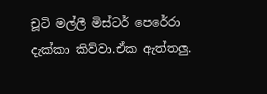චූටි මල්ලී මිස්ටර් පෙරේරා දැක්කා කිව්වා.ඒක ඇත්තලු.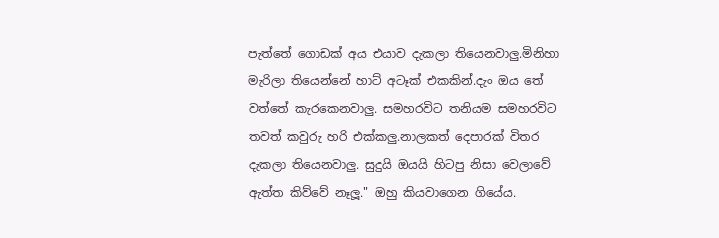පැත්තේ ගොඩක් අය එයාව දැකලා තියෙනවාලු.මිනිහා මැරිලා තියෙන්නේ හාට් අටෑක් එකකින්.දැං ඔය තේ වත්තේ කැරකෙනවාලු. සමහරවිට තනියම සමහරවිට තවත් කවුරු හරි එක්කලු.නාලකත් දෙපාරක් විතර දැකලා තියෙනවාලු. සුදුයි ඔයයි හිටපු නිසා වෙලාවේ ඇත්ත කිව්වේ නෑලූ." ඔහු කියවාගෙන ගියේය.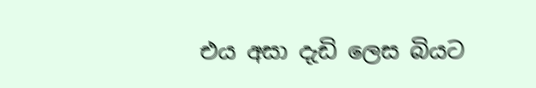එය අසා දැඩි ලෙස බියට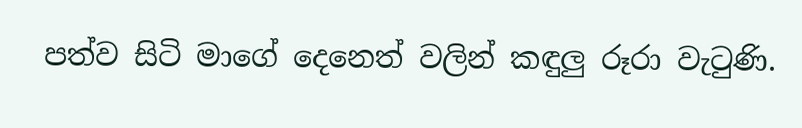පත්ව සිටි මාගේ දෙනෙත් වලින් කඳුලු රූරා වැටුණි.